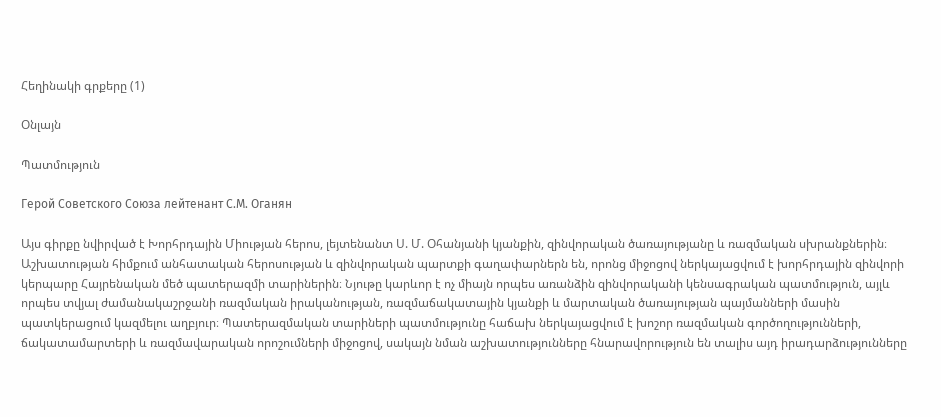Հեղինակի գրքերը (1)

Օնլայն

Պատմություն

Герой Советского Союза лейтенант С.М. Оганян

Այս գիրքը նվիրված է Խորհրդային Միության հերոս, լեյտենանտ Ս. Մ. Օհանյանի կյանքին, զինվորական ծառայությանը և ռազմական սխրանքներին։ Աշխատության հիմքում անհատական հերոսության և զինվորական պարտքի գաղափարներն են, որոնց միջոցով ներկայացվում է խորհրդային զինվորի կերպարը Հայրենական մեծ պատերազմի տարիներին։ Նյութը կարևոր է ոչ միայն որպես առանձին զինվորականի կենսագրական պատմություն, այլև որպես տվյալ ժամանակաշրջանի ռազմական իրականության, ռազմաճակատային կյանքի և մարտական ծառայության պայմանների մասին պատկերացում կազմելու աղբյուր։ Պատերազմական տարիների պատմությունը հաճախ ներկայացվում է խոշոր ռազմական գործողությունների, ճակատամարտերի և ռազմավարական որոշումների միջոցով, սակայն նման աշխատությունները հնարավորություն են տալիս այդ իրադարձությունները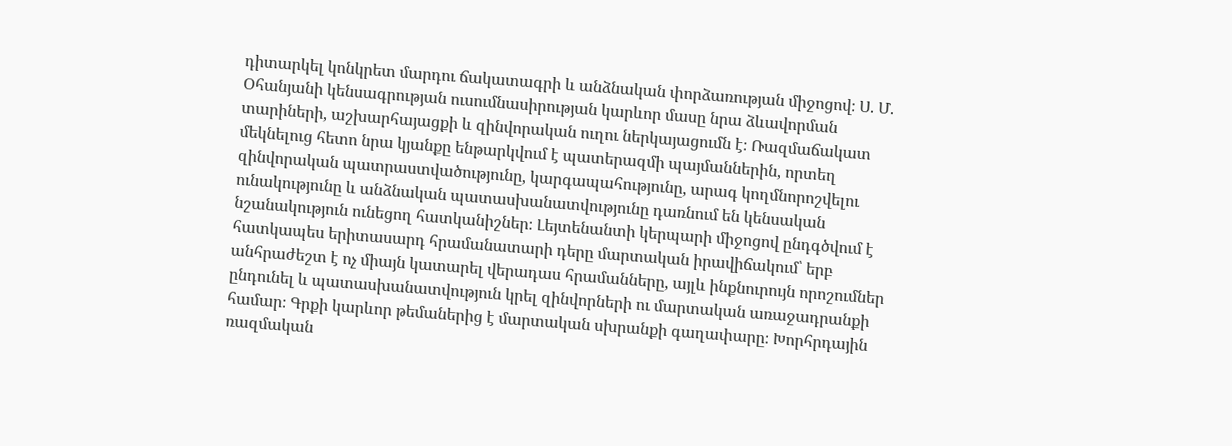դիտարկել կոնկրետ մարդու ճակատագրի և անձնական փորձառության միջոցով։ Ս. Մ. Օհանյանի կենսագրության ուսումնասիրության կարևոր մասը նրա ձևավորման տարիների, աշխարհայացքի և զինվորական ուղու ներկայացումն է։ Ռազմաճակատ մեկնելուց հետո նրա կյանքը ենթարկվում է պատերազմի պայմաններին, որտեղ զինվորական պատրաստվածությունը, կարգապահությունը, արագ կողմնորոշվելու ունակությունը և անձնական պատասխանատվությունը դառնում են կենսական նշանակություն ունեցող հատկանիշներ։ Լեյտենանտի կերպարի միջոցով ընդգծվում է հատկապես երիտասարդ հրամանատարի դերը մարտական իրավիճակում՝ երբ անհրաժեշտ է ոչ միայն կատարել վերադաս հրամանները, այլև ինքնուրույն որոշումներ ընդունել և պատասխանատվություն կրել զինվորների ու մարտական առաջադրանքի համար։ Գրքի կարևոր թեմաներից է մարտական սխրանքի գաղափարը։ Խորհրդային ռազմական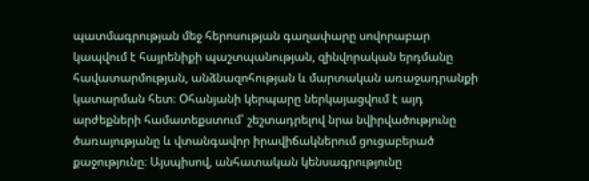պատմագրության մեջ հերոսության գաղափարը սովորաբար կապվում է հայրենիքի պաշտպանության, զինվորական երդմանը հավատարմության, անձնազոհության և մարտական առաջադրանքի կատարման հետ։ Օհանյանի կերպարը ներկայացվում է այդ արժեքների համատեքստում՝ շեշտադրելով նրա նվիրվածությունը ծառայությանը և վտանգավոր իրավիճակներում ցուցաբերած քաջությունը։ Այսպիսով, անհատական կենսագրությունը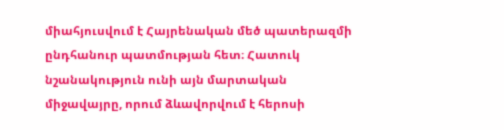միահյուսվում է Հայրենական մեծ պատերազմի ընդհանուր պատմության հետ։ Հատուկ նշանակություն ունի այն մարտական միջավայրը, որում ձևավորվում է հերոսի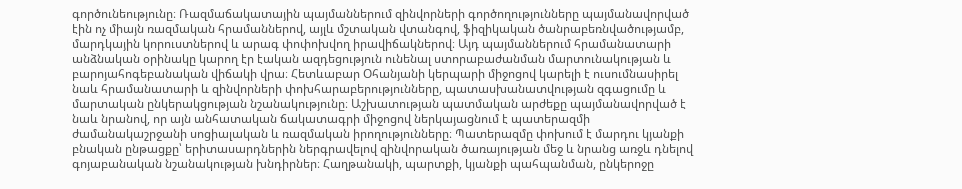գործունեությունը։ Ռազմաճակատային պայմաններում զինվորների գործողությունները պայմանավորված էին ոչ միայն ռազմական հրամաններով, այլև մշտական վտանգով, ֆիզիկական ծանրաբեռնվածությամբ, մարդկային կորուստներով և արագ փոփոխվող իրավիճակներով։ Այդ պայմաններում հրամանատարի անձնական օրինակը կարող էր էական ազդեցություն ունենալ ստորաբաժանման մարտունակության և բարոյահոգեբանական վիճակի վրա։ Հետևաբար Օհանյանի կերպարի միջոցով կարելի է ուսումնասիրել նաև հրամանատարի և զինվորների փոխհարաբերությունները, պատասխանատվության զգացումը և մարտական ընկերակցության նշանակությունը։ Աշխատության պատմական արժեքը պայմանավորված է նաև նրանով, որ այն անհատական ճակատագրի միջոցով ներկայացնում է պատերազմի ժամանակաշրջանի սոցիալական և ռազմական իրողությունները։ Պատերազմը փոխում է մարդու կյանքի բնական ընթացքը՝ երիտասարդներին ներգրավելով զինվորական ծառայության մեջ և նրանց առջև դնելով գոյաբանական նշանակության խնդիրներ։ Հաղթանակի, պարտքի, կյանքի պահպանման, ընկերոջը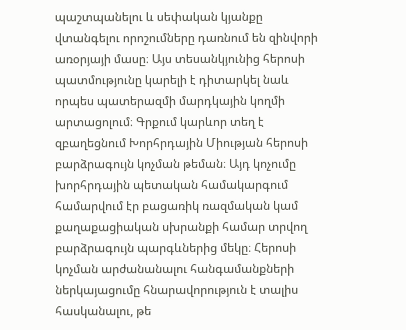պաշտպանելու և սեփական կյանքը վտանգելու որոշումները դառնում են զինվորի առօրյայի մասը։ Այս տեսանկյունից հերոսի պատմությունը կարելի է դիտարկել նաև որպես պատերազմի մարդկային կողմի արտացոլում։ Գրքում կարևոր տեղ է զբաղեցնում Խորհրդային Միության հերոսի բարձրագույն կոչման թեման։ Այդ կոչումը խորհրդային պետական համակարգում համարվում էր բացառիկ ռազմական կամ քաղաքացիական սխրանքի համար տրվող բարձրագույն պարգևներից մեկը։ Հերոսի կոչման արժանանալու հանգամանքների ներկայացումը հնարավորություն է տալիս հասկանալու, թե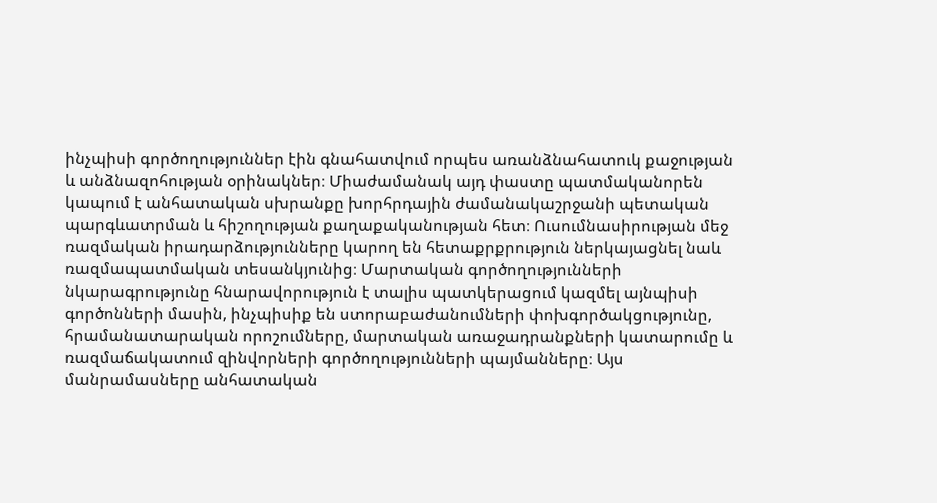ինչպիսի գործողություններ էին գնահատվում որպես առանձնահատուկ քաջության և անձնազոհության օրինակներ։ Միաժամանակ այդ փաստը պատմականորեն կապում է անհատական սխրանքը խորհրդային ժամանակաշրջանի պետական պարգևատրման և հիշողության քաղաքականության հետ։ Ուսումնասիրության մեջ ռազմական իրադարձությունները կարող են հետաքրքրություն ներկայացնել նաև ռազմապատմական տեսանկյունից։ Մարտական գործողությունների նկարագրությունը հնարավորություն է տալիս պատկերացում կազմել այնպիսի գործոնների մասին, ինչպիսիք են ստորաբաժանումների փոխգործակցությունը, հրամանատարական որոշումները, մարտական առաջադրանքների կատարումը և ռազմաճակատում զինվորների գործողությունների պայմանները։ Այս մանրամասները անհատական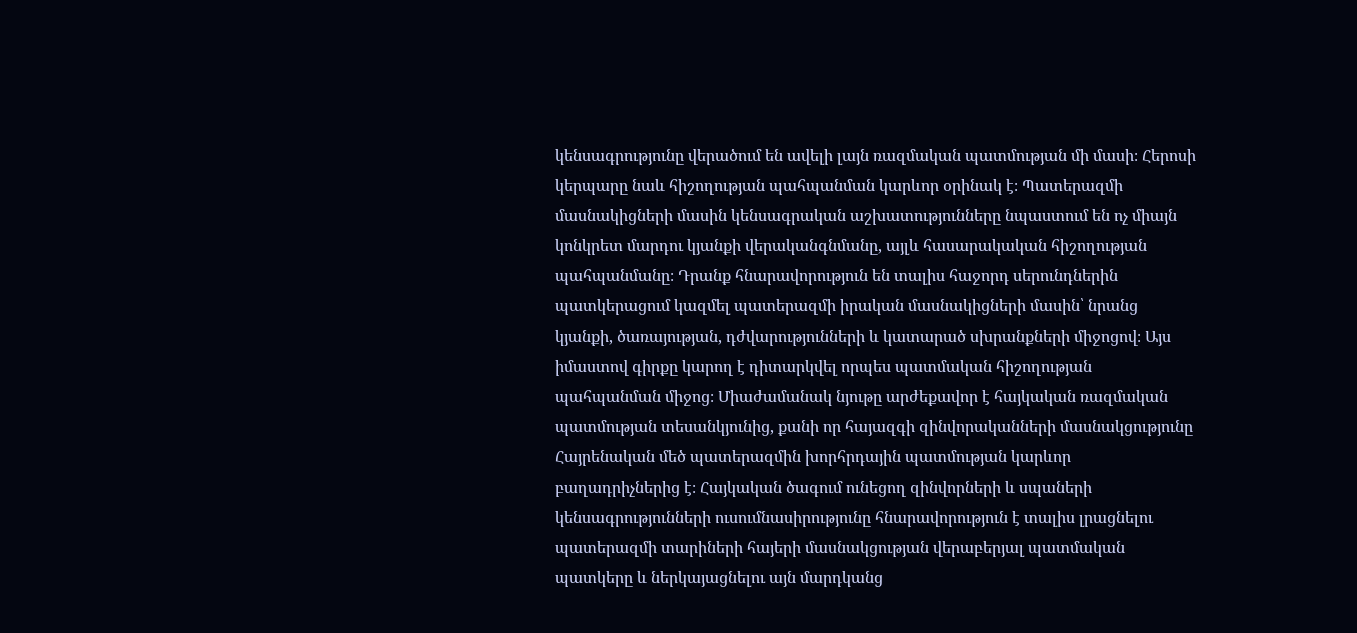կենսագրությունը վերածում են ավելի լայն ռազմական պատմության մի մասի։ Հերոսի կերպարը նաև հիշողության պահպանման կարևոր օրինակ է։ Պատերազմի մասնակիցների մասին կենսագրական աշխատությունները նպաստում են ոչ միայն կոնկրետ մարդու կյանքի վերականգնմանը, այլև հասարակական հիշողության պահպանմանը։ Դրանք հնարավորություն են տալիս հաջորդ սերունդներին պատկերացում կազմել պատերազմի իրական մասնակիցների մասին՝ նրանց կյանքի, ծառայության, դժվարությունների և կատարած սխրանքների միջոցով։ Այս իմաստով գիրքը կարող է դիտարկվել որպես պատմական հիշողության պահպանման միջոց։ Միաժամանակ նյութը արժեքավոր է հայկական ռազմական պատմության տեսանկյունից, քանի որ հայազգի զինվորականների մասնակցությունը Հայրենական մեծ պատերազմին խորհրդային պատմության կարևոր բաղադրիչներից է։ Հայկական ծագում ունեցող զինվորների և սպաների կենսագրությունների ուսումնասիրությունը հնարավորություն է տալիս լրացնելու պատերազմի տարիների հայերի մասնակցության վերաբերյալ պատմական պատկերը և ներկայացնելու այն մարդկանց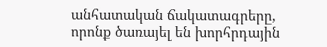անհատական ճակատագրերը, որոնք ծառայել են խորհրդային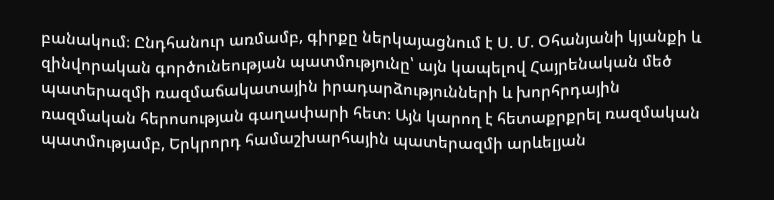բանակում։ Ընդհանուր առմամբ, գիրքը ներկայացնում է Ս. Մ. Օհանյանի կյանքի և զինվորական գործունեության պատմությունը՝ այն կապելով Հայրենական մեծ պատերազմի ռազմաճակատային իրադարձությունների և խորհրդային ռազմական հերոսության գաղափարի հետ։ Այն կարող է հետաքրքրել ռազմական պատմությամբ, Երկրորդ համաշխարհային պատերազմի արևելյան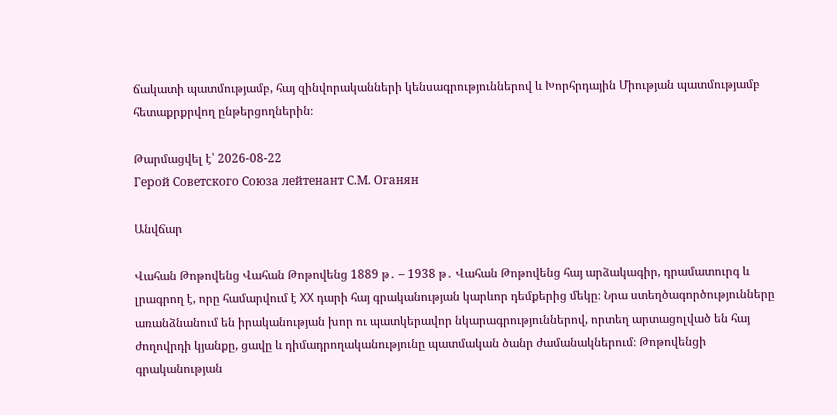ճակատի պատմությամբ, հայ զինվորականների կենսագրություններով և Խորհրդային Միության պատմությամբ հետաքրքրվող ընթերցողներին։

Թարմացվել է՝ 2026-08-22
Герой Советского Союза лейтенант С.М. Оганян

Անվճար

Վահան Թոթովենց Վահան Թոթովենց 1889 թ․ – 1938 թ․ Վահան Թոթովենց հայ արձակագիր, դրամատուրգ և լրագրող է, որը համարվում է XX դարի հայ գրականության կարևոր դեմքերից մեկը։ Նրա ստեղծագործությունները առանձնանում են իրականության խոր ու պատկերավոր նկարագրություններով, որտեղ արտացոլված են հայ ժողովրդի կյանքը, ցավը և դիմադրողականությունը պատմական ծանր ժամանակներում։ Թոթովենցի գրականության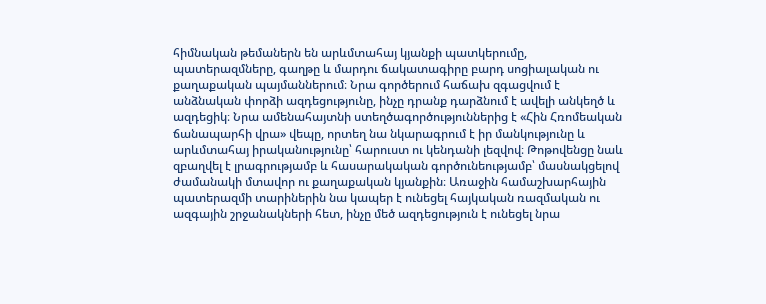հիմնական թեմաներն են արևմտահայ կյանքի պատկերումը, պատերազմները, գաղթը և մարդու ճակատագիրը բարդ սոցիալական ու քաղաքական պայմաններում։ Նրա գործերում հաճախ զգացվում է անձնական փորձի ազդեցությունը, ինչը դրանք դարձնում է ավելի անկեղծ և ազդեցիկ։ Նրա ամենահայտնի ստեղծագործություններից է «Հին Հռոմեական ճանապարհի վրա» վեպը, որտեղ նա նկարագրում է իր մանկությունը և արևմտահայ իրականությունը՝ հարուստ ու կենդանի լեզվով։ Թոթովենցը նաև զբաղվել է լրագրությամբ և հասարակական գործունեությամբ՝ մասնակցելով ժամանակի մտավոր ու քաղաքական կյանքին։ Առաջին համաշխարհային պատերազմի տարիներին նա կապեր է ունեցել հայկական ռազմական ու ազգային շրջանակների հետ, ինչը մեծ ազդեցություն է ունեցել նրա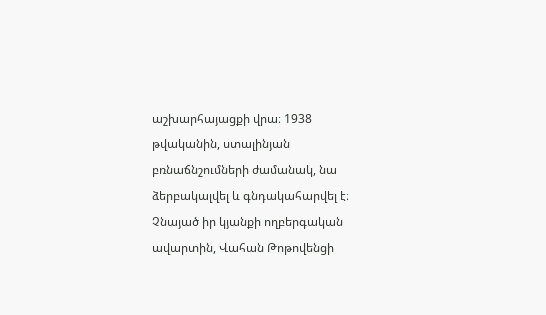աշխարհայացքի վրա։ 1938 թվականին, ստալինյան բռնաճնշումների ժամանակ, նա ձերբակալվել և գնդակահարվել է։ Չնայած իր կյանքի ողբերգական ավարտին, Վահան Թոթովենցի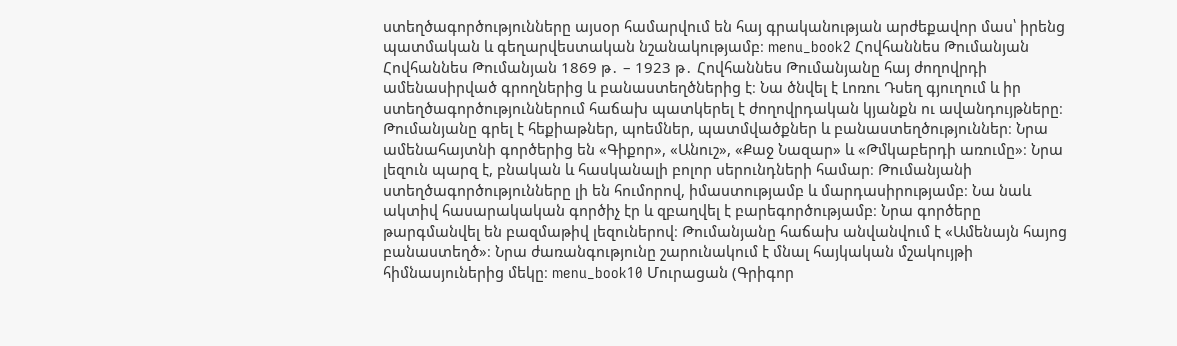ստեղծագործությունները այսօր համարվում են հայ գրականության արժեքավոր մաս՝ իրենց պատմական և գեղարվեստական նշանակությամբ։ menu_book2 Հովհաննես Թումանյան Հովհաննես Թումանյան 1869 թ․ – 1923 թ․ Հովհաննես Թումանյանը հայ ժողովրդի ամենասիրված գրողներից և բանաստեղծներից է։ Նա ծնվել է Լոռու Դսեղ գյուղում և իր ստեղծագործություններում հաճախ պատկերել է ժողովրդական կյանքն ու ավանդույթները։ Թումանյանը գրել է հեքիաթներ, պոեմներ, պատմվածքներ և բանաստեղծություններ։ Նրա ամենահայտնի գործերից են «Գիքոր», «Անուշ», «Քաջ Նազար» և «Թմկաբերդի առումը»։ Նրա լեզուն պարզ է, բնական և հասկանալի բոլոր սերունդների համար։ Թումանյանի ստեղծագործությունները լի են հումորով, իմաստությամբ և մարդասիրությամբ։ Նա նաև ակտիվ հասարակական գործիչ էր և զբաղվել է բարեգործությամբ։ Նրա գործերը թարգմանվել են բազմաթիվ լեզուներով։ Թումանյանը հաճախ անվանվում է «Ամենայն հայոց բանաստեղծ»։ Նրա ժառանգությունը շարունակում է մնալ հայկական մշակույթի հիմնասյուներից մեկը։ menu_book10 Մուրացան (Գրիգոր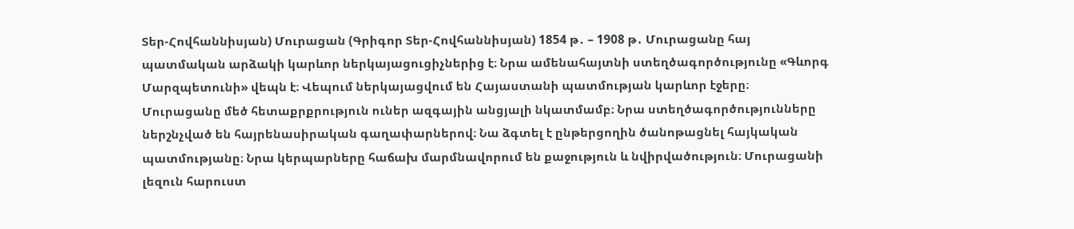Տեր-Հովհաննիսյան) Մուրացան (Գրիգոր Տեր-Հովհաննիսյան) 1854 թ․ – 1908 թ․ Մուրացանը հայ պատմական արձակի կարևոր ներկայացուցիչներից է։ Նրա ամենահայտնի ստեղծագործությունը «Գևորգ Մարզպետունի» վեպն է։ Վեպում ներկայացվում են Հայաստանի պատմության կարևոր էջերը։ Մուրացանը մեծ հետաքրքրություն ուներ ազգային անցյալի նկատմամբ։ Նրա ստեղծագործությունները ներշնչված են հայրենասիրական գաղափարներով։ Նա ձգտել է ընթերցողին ծանոթացնել հայկական պատմությանը։ Նրա կերպարները հաճախ մարմնավորում են քաջություն և նվիրվածություն։ Մուրացանի լեզուն հարուստ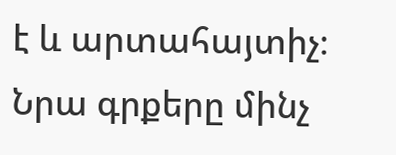է և արտահայտիչ։ Նրա գրքերը մինչ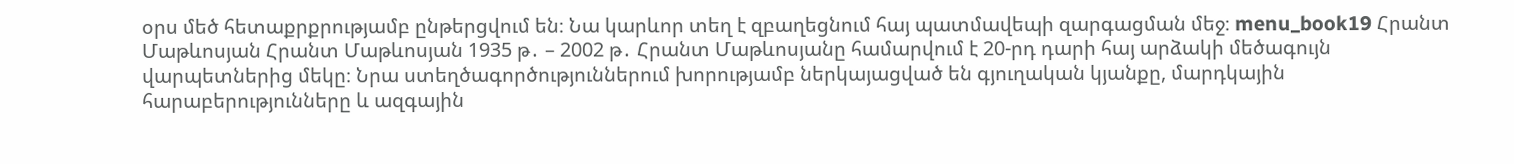օրս մեծ հետաքրքրությամբ ընթերցվում են։ Նա կարևոր տեղ է զբաղեցնում հայ պատմավեպի զարգացման մեջ։ menu_book19 Հրանտ Մաթևոսյան Հրանտ Մաթևոսյան 1935 թ․ – 2002 թ․ Հրանտ Մաթևոսյանը համարվում է 20-րդ դարի հայ արձակի մեծագույն վարպետներից մեկը։ Նրա ստեղծագործություններում խորությամբ ներկայացված են գյուղական կյանքը, մարդկային հարաբերությունները և ազգային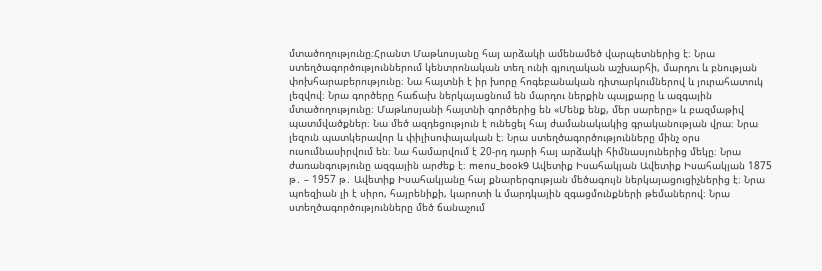մտածողությունը։Հրանտ Մաթևոսյանը հայ արձակի ամենամեծ վարպետներից է։ Նրա ստեղծագործություններում կենտրոնական տեղ ունի գյուղական աշխարհի, մարդու և բնության փոխհարաբերությունը։ Նա հայտնի է իր խորը հոգեբանական դիտարկումներով և յուրահատուկ լեզվով։ Նրա գործերը հաճախ ներկայացնում են մարդու ներքին պայքարը և ազգային մտածողությունը։ Մաթևոսյանի հայտնի գործերից են «Մենք ենք, մեր սարերը» և բազմաթիվ պատմվածքներ։ Նա մեծ ազդեցություն է ունեցել հայ ժամանակակից գրականության վրա։ Նրա լեզուն պատկերավոր և փիլիսոփայական է։ Նրա ստեղծագործությունները մինչ օրս ուսումնասիրվում են։ Նա համարվում է 20-րդ դարի հայ արձակի հիմնասյուներից մեկը։ Նրա ժառանգությունը ազգային արժեք է։ menu_book9 Ավետիք Իսահակյան Ավետիք Իսահակյան 1875 թ․ – 1957 թ․ Ավետիք Իսահակյանը հայ քնարերգության մեծագույն ներկայացուցիչներից է։ Նրա պոեզիան լի է սիրո, հայրենիքի, կարոտի և մարդկային զգացմունքների թեմաներով։ Նրա ստեղծագործությունները մեծ ճանաչում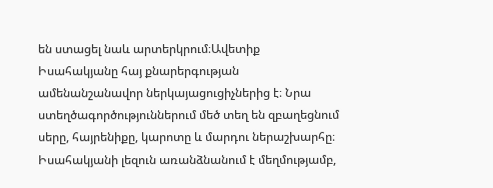են ստացել նաև արտերկրում։Ավետիք Իսահակյանը հայ քնարերգության ամենանշանավոր ներկայացուցիչներից է։ Նրա ստեղծագործություններում մեծ տեղ են զբաղեցնում սերը, հայրենիքը, կարոտը և մարդու ներաշխարհը։ Իսահակյանի լեզուն առանձնանում է մեղմությամբ,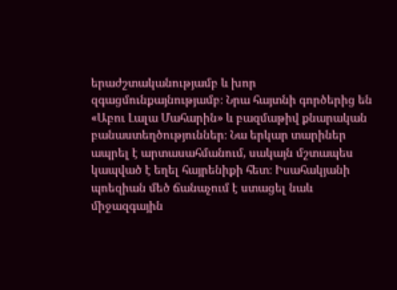երաժշտականությամբ և խոր զգացմունքայնությամբ։ Նրա հայտնի գործերից են «Աբու Լալա Մահարին» և բազմաթիվ քնարական բանաստեղծություններ։ Նա երկար տարիներ ապրել է արտասահմանում, սակայն մշտապես կապված է եղել հայրենիքի հետ։ Իսահակյանի պոեզիան մեծ ճանաչում է ստացել նաև միջազգային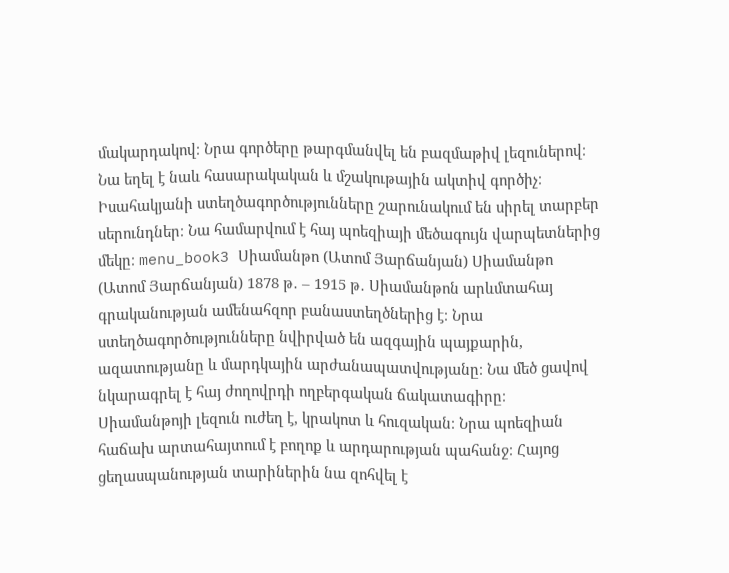մակարդակով։ Նրա գործերը թարգմանվել են բազմաթիվ լեզուներով։ Նա եղել է նաև հասարակական և մշակութային ակտիվ գործիչ։ Իսահակյանի ստեղծագործությունները շարունակում են սիրել տարբեր սերունդներ։ Նա համարվում է հայ պոեզիայի մեծագույն վարպետներից մեկը։ menu_book3 Սիամանթո (Ատոմ Յարճանյան) Սիամանթո (Ատոմ Յարճանյան) 1878 թ․ – 1915 թ․ Սիամանթոն արևմտահայ գրականության ամենահզոր բանաստեղծներից է։ Նրա ստեղծագործությունները նվիրված են ազգային պայքարին, ազատությանը և մարդկային արժանապատվությանը։ Նա մեծ ցավով նկարագրել է հայ ժողովրդի ողբերգական ճակատագիրը։ Սիամանթոյի լեզուն ուժեղ է, կրակոտ և հուզական։ Նրա պոեզիան հաճախ արտահայտում է բողոք և արդարության պահանջ։ Հայոց ցեղասպանության տարիներին նա զոհվել է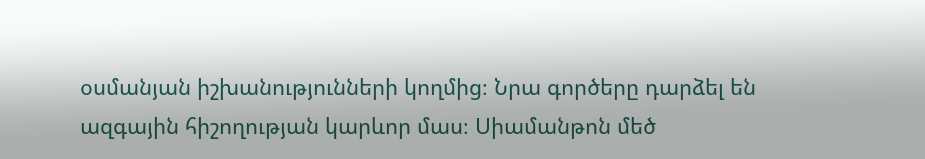օսմանյան իշխանությունների կողմից։ Նրա գործերը դարձել են ազգային հիշողության կարևոր մաս։ Սիամանթոն մեծ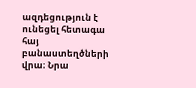ազդեցություն է ունեցել հետագա հայ բանաստեղծների վրա։ Նրա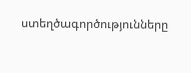ստեղծագործությունները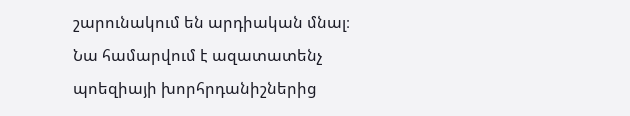շարունակում են արդիական մնալ։ Նա համարվում է ազատատենչ պոեզիայի խորհրդանիշներից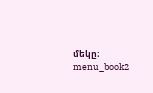մեկը։ menu_book2